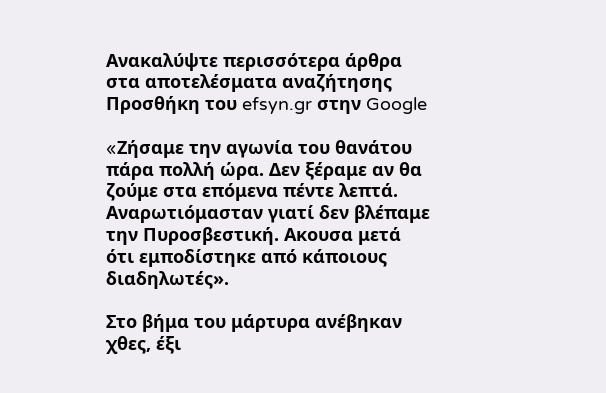Ανακαλύψτε περισσότερα άρθρα στα αποτελέσματα αναζήτησης
Προσθήκη του efsyn.gr στην Google

«Zήσαμε την αγωνία του θανάτου πάρα πολλή ώρα. Δεν ξέραμε αν θα ζούμε στα επόμενα πέντε λεπτά. Αναρωτιόμασταν γιατί δεν βλέπαμε την Πυροσβεστική. Ακουσα μετά ότι εμποδίστηκε από κάποιους διαδηλωτές».

Στο βήμα του μάρτυρα ανέβηκαν χθες, έξι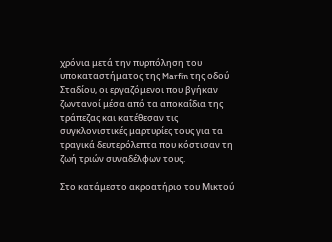χρόνια μετά την πυρπόληση του υποκαταστήματος της Marfin της οδού Σταδίου, οι εργαζόμενοι που βγήκαν ζωντανοί μέσα από τα αποκαΐδια της τράπεζας και κατέθεσαν τις συγκλονιστικές μαρτυρίες τους για τα τραγικά δευτερόλεπτα που κόστισαν τη ζωή τριών συναδέλφων τους.

Στο κατάμεστο ακροατήριο του Μικτού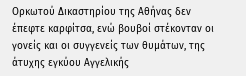Ορκωτού Δικαστηρίου της Αθήνας δεν έπεφτε καρφίτσα, ενώ βουβοί στέκονταν οι γονείς και οι συγγενείς των θυμάτων, της άτυχης εγκύου Αγγελικής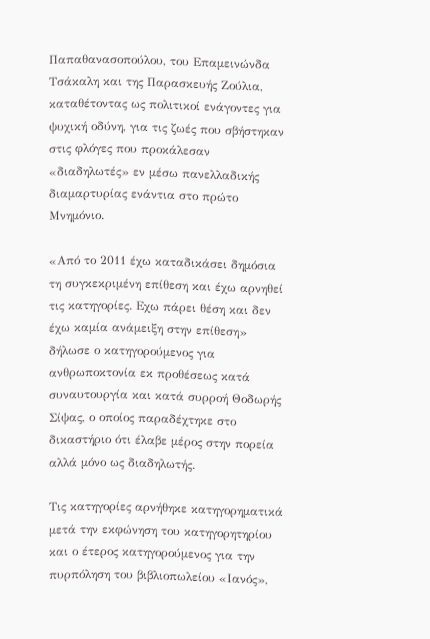Παπαθανασοπούλου, του Επαμεινώνδα Τσάκαλη και της Παρασκευής Ζούλια, καταθέτοντας ως πολιτικοί ενάγοντες για ψυχική οδύνη, για τις ζωές που σβήστηκαν στις φλόγες που προκάλεσαν «διαδηλωτές» εν μέσω πανελλαδικής διαμαρτυρίας ενάντια στο πρώτο Μνημόνιο.

«Από το 2011 έχω καταδικάσει δημόσια τη συγκεκριμένη επίθεση και έχω αρνηθεί τις κατηγορίες. Εχω πάρει θέση και δεν έχω καμία ανάμειξη στην επίθεση» δήλωσε ο κατηγορούμενος για ανθρωποκτονία εκ προθέσεως κατά συναυτουργία και κατά συρροή Θοδωρής Σίψας, ο οποίος παραδέχτηκε στο δικαστήριο ότι έλαβε μέρος στην πορεία αλλά μόνο ως διαδηλωτής.

Τις κατηγορίες αρνήθηκε κατηγορηματικά μετά την εκφώνηση του κατηγορητηρίου και ο έτερος κατηγορούμενος για την πυρπόληση του βιβλιοπωλείου «Ιανός»,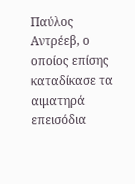Παύλος Αντρέεβ, ο οποίος επίσης καταδίκασε τα αιματηρά επεισόδια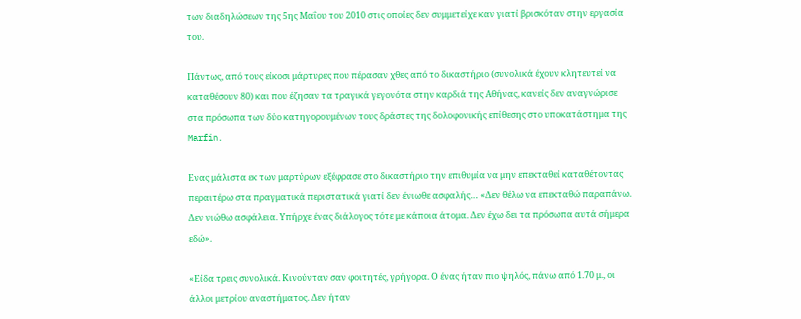των διαδηλώσεων της 5ης Μαΐου του 2010 στις οποίες δεν συμμετείχε καν γιατί βρισκόταν στην εργασία του.

Πάντως, από τους είκοσι μάρτυρες που πέρασαν χθες από το δικαστήριο (συνολικά έχουν κλητευτεί να καταθέσουν 80) και που έζησαν τα τραγικά γεγονότα στην καρδιά της Αθήνας, κανείς δεν αναγνώρισε στα πρόσωπα των δύο κατηγορουμένων τους δράστες της δολοφονικής επίθεσης στο υποκατάστημα της Marfin.

Ενας μάλιστα εκ των μαρτύρων εξέφρασε στο δικαστήριο την επιθυμία να μην επεκταθεί καταθέτοντας περαιτέρω στα πραγματικά περιστατικά γιατί δεν ένιωθε ασφαλής… «Δεν θέλω να επεκταθώ παραπάνω. Δεν νιώθω ασφάλεια. Υπήρχε ένας διάλογος τότε με κάποια άτομα. Δεν έχω δει τα πρόσωπα αυτά σήμερα εδώ».

«Είδα τρεις συνολικά. Κινούνταν σαν φοιτητές, γρήγορα. Ο ένας ήταν πιο ψηλός, πάνω από 1.70 μ., οι άλλοι μετρίου αναστήματος. Δεν ήταν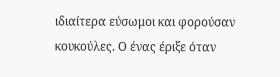ιδιαίτερα εύσωμοι και φορούσαν κουκούλες. Ο ένας έριξε όταν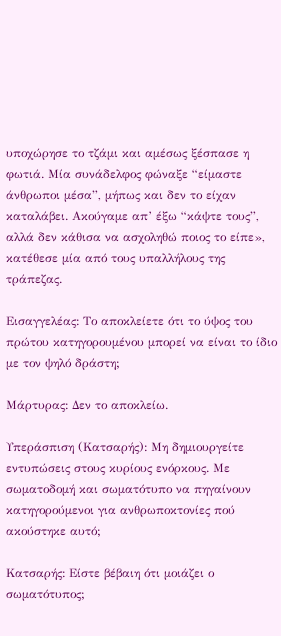υποχώρησε το τζάμι και αμέσως ξέσπασε η φωτιά. Μία συνάδελφος φώναξε “είμαστε άνθρωποι μέσα”, μήπως και δεν το είχαν καταλάβει. Ακούγαμε απ’ έξω “κάψτε τους”, αλλά δεν κάθισα να ασχοληθώ ποιος το είπε», κατέθεσε μία από τους υπαλλήλους της τράπεζας.

Εισαγγελέας: Το αποκλείετε ότι το ύψος του πρώτου κατηγορουμένου μπορεί να είναι το ίδιο με τον ψηλό δράστη;

Μάρτυρας: Δεν το αποκλείω.

Υπεράσπιση (Κατσαρής): Μη δημιουργείτε εντυπώσεις στους κυρίους ενόρκους. Με σωματοδομή και σωματότυπο να πηγαίνουν κατηγορούμενοι για ανθρωποκτονίες πού ακούστηκε αυτό;

Κατσαρής: Είστε βέβαιη ότι μοιάζει ο σωματότυπος;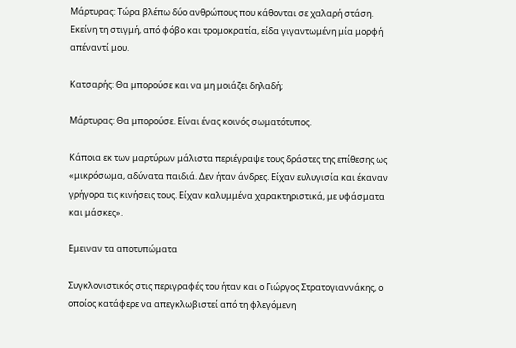Μάρτυρας: Τώρα βλέπω δύο ανθρώπους που κάθονται σε χαλαρή στάση. Εκείνη τη στιγμή, από φόβο και τρομοκρατία, είδα γιγαντωμένη μία μορφή απέναντί μου.

Κατσαρής: Θα μπορούσε και να μη μοιάζει δηλαδή;

Μάρτυρας: Θα μπορούσε. Είναι ένας κοινός σωματότυπος.

Κάποια εκ των μαρτύρων μάλιστα περιέγραψε τους δράστες της επίθεσης ως «μικρόσωμα, αδύνατα παιδιά. Δεν ήταν άνδρες. Είχαν ευλυγισία και έκαναν γρήγορα τις κινήσεις τους. Είχαν καλυμμένα χαρακτηριστικά, με υφάσματα και μάσκες».

Εμειναν τα αποτυπώματα

Συγκλονιστικός στις περιγραφές του ήταν και ο Γιώργος Στρατογιαννάκης, ο οποίος κατάφερε να απεγκλωβιστεί από τη φλεγόμενη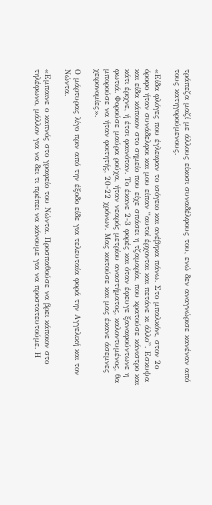τράπεζα μαζί με άλλους είκοσι συναδέλφους του, ενώ δεν αναγνώρισε κανέναν από τους κατηγορούμενους.

«Είδα φλόγες που έγλειφαν το ισόγειο και ανέβηκα πάνω. Στο μπαλκόνι, στον 2ο όροφο ήταν συνάδελφοι και μου είπαν “αυτοί έρχονται και πετάνε κι άλλο”. Εσκυψα και είδα κάποιον στο σημείο που είχε σπάσει η τζαμαρία, που κρατούσε κάνιστρο και κάτι έριχνε, ή έτσι φαινόταν. Το έκανε 2-3 φορές και όταν έφευγε ξαναφούντωνε η φωτιά. Φορούσε μαύρα ρούχα, ήταν νεαρός μετρίου αναστήματος, καλοντυμένος, θα μπορούσε να ήταν φοιτητής, 20-22 χρόνων. Μας κοιτούσε και μας έκανε άσεμνες χειρονομίες».

Ο μάρτυρας λίγο πριν από την έξοδο είδε για τελευταία φορά την Αγγελική και τον Νώντα.

«Εμπαινε ο καπνός στο γραφείο του Νώντα. Προσπαθούσε να βρει κάποιον στο τηλέφωνο, μάλλον για να δει τι πρέπει να κάνουμε για να προστατευτούμε. Η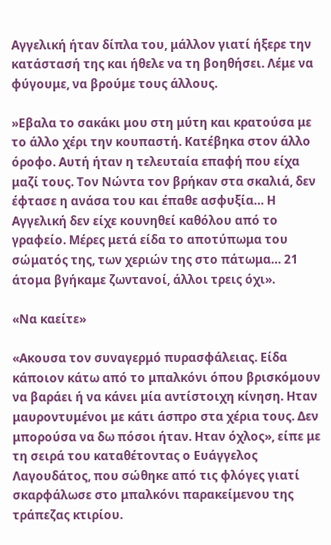Αγγελική ήταν δίπλα του, μάλλον γιατί ήξερε την κατάστασή της και ήθελε να τη βοηθήσει. Λέμε να φύγουμε, να βρούμε τους άλλους.

»Εβαλα το σακάκι μου στη μύτη και κρατούσα με το άλλο χέρι την κουπαστή. Κατέβηκα στον άλλο όροφο. Αυτή ήταν η τελευταία επαφή που είχα μαζί τους. Τον Νώντα τον βρήκαν στα σκαλιά, δεν έφτασε η ανάσα του και έπαθε ασφυξία… Η Αγγελική δεν είχε κουνηθεί καθόλου από το γραφείο. Μέρες μετά είδα το αποτύπωμα του σώματός της, των χεριών της στο πάτωμα… 21 άτομα βγήκαμε ζωντανοί, άλλοι τρεις όχι».

«Να καείτε»

«Ακουσα τον συναγερμό πυρασφάλειας. Είδα κάποιον κάτω από το μπαλκόνι όπου βρισκόμουν να βαράει ή να κάνει μία αντίστοιχη κίνηση. Ηταν μαυροντυμένοι με κάτι άσπρο στα χέρια τους. Δεν μπορούσα να δω πόσοι ήταν. Ηταν όχλος», είπε με τη σειρά του καταθέτοντας ο Ευάγγελος Λαγουδάτος, που σώθηκε από τις φλόγες γιατί σκαρφάλωσε στο μπαλκόνι παρακείμενου της τράπεζας κτιρίου.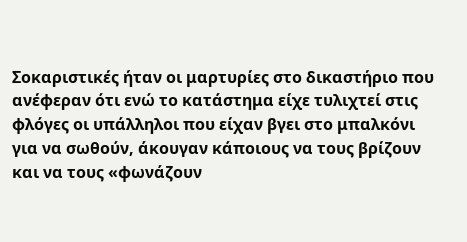Σοκαριστικές ήταν οι μαρτυρίες στο δικαστήριο που ανέφεραν ότι ενώ το κατάστημα είχε τυλιχτεί στις φλόγες οι υπάλληλοι που είχαν βγει στο μπαλκόνι για να σωθούν, άκουγαν κάποιους να τους βρίζουν και να τους «φωνάζουν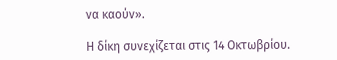να καούν».

Η δίκη συνεχίζεται στις 14 Οκτωβρίου.